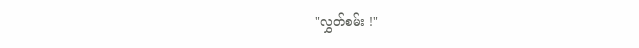"လွှတ်စမ်း !"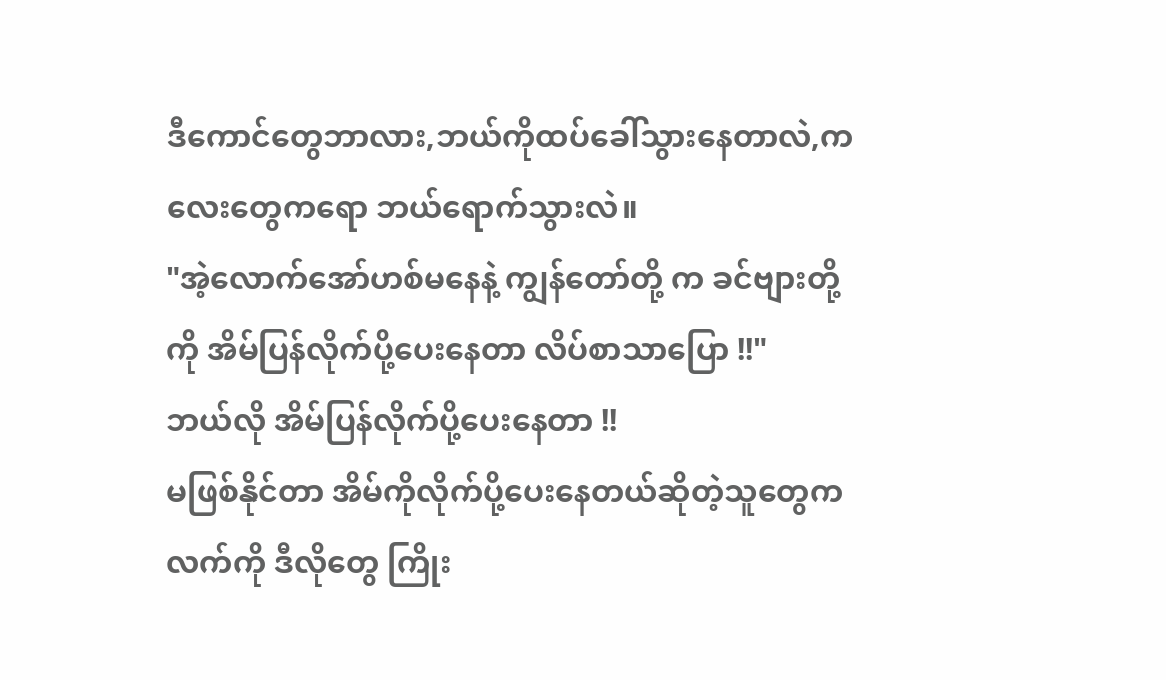ဒီကောင်တွေဘာလား,ဘယ်ကိုထပ်ခေါ်သွားနေတာလဲ,ကလေးတွေကရော ဘယ်ရောက်သွားလဲ။
"အဲ့လောက်အော်ဟစ်မနေနဲ့ ကျွန်တော်တို့ က ခင်ဗျားတို့ကို အိမ်ပြန်လိုက်ပို့ပေးနေတာ လိပ်စာသာပြော !!"
ဘယ်လို အိမ်ပြန်လိုက်ပို့ပေးနေတာ !!
မဖြစ်နိုင်တာ အိမ်ကိုလိုက်ပို့ပေးနေတယ်ဆိုတဲ့သူတွေက လက်ကို ဒီလိုတွေ ကြိုး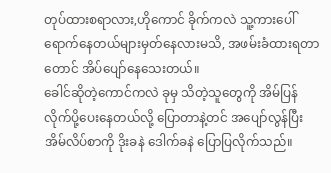တုပ်ထားစရာလား,ဟိုကောင် ခိုက်ကလဲ သူ့ကားပေါ်ရောက်နေတယ်များမှတ်နေလားမသိ, အဖမ်းခံထားရတာတောင် အိပ်ပျော်နေသေးတယ်။
ခေါင်ဆိုတဲ့ကောင်ကလဲ ခုမှ သိတဲ့သူတွေကို အိမ်ပြန်လိုက်ပို့ပေးနေတယ်လို့ ပြောတာနဲ့တင် အပျော်လွန်ပြီး အိမ်လိပ်စာကို ဒိုးခနဲ ဒေါက်ခနဲ ပြောပြလိုက်သည်။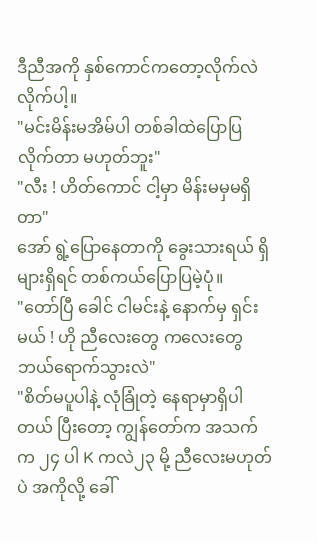ဒီညီအကို နှစ်ကောင်ကတော့လိုက်လဲလိုက်ပါ့။
"မင်းမိန်းမအိမ်ပါ တစ်ခါထဲပြောပြလိုက်တာ မဟုတ်ဘူး"
"လီး ! ဟိတ်ကောင် ငါ့မှာ မိန်းမမှမရှိတာ"
အော် ရွဲ့ပြောနေတာကို ခွေးသားရယ် ရှိများရှိရင် တစ်ကယ်ပြောပြမဲ့ပုံ။
"တော်ပြီ ခေါင် ငါမင်းနဲ့ နောက်မှ ရှင်းမယ် ! ဟို ညီလေးတွေ ကလေးတွေ ဘယ်ရောက်သွားလဲ"
"စိတ်မပူပါနဲ့ လုံခြုံတဲ့ နေရာမှာရှိပါတယ် ပြီးတော့ ကျွန်တော်က အသက်က ၂၄ ပါ K ကလဲ၂၃ မို့ ညီလေးမဟုတ်ပဲ အကိုလို့ ခေါ်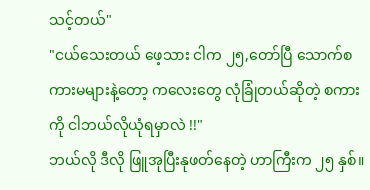သင့်တယ်"
"ငယ်သေးတယ် ဖေ့သား ငါက ၂၅,တော်ပြီ သောက်စကားမများနဲ့တော့ ကလေးတွေ လုံခြုံတယ်ဆိုတဲ့ စကားကို ငါဘယ်လိုယုံရမှာလဲ !!"
ဘယ်လို ဒီလို ဖြူအုပြီးနုဖတ်နေတဲ့ ဟာကြီးက ၂၅ နှစ်။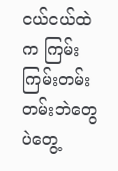ငယ်ငယ်ထဲက ကြမ်းကြမ်းတမ်းတမ်းဘဲတွေပဲတွေ့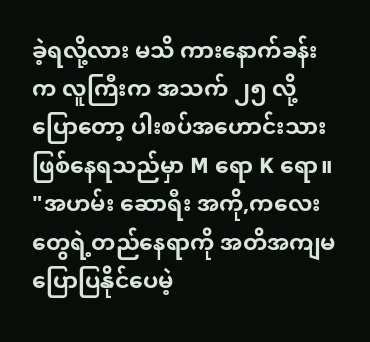ခဲ့ရလို့လား မသိ ကားနောက်ခန်းက လူကြီးက အသက် ၂၅ လို့ပြောတော့ ပါးစပ်အဟောင်းသားဖြစ်နေရသည်မှာ M ရော K ရော။
"အဟမ်း ဆောရီး အကို,ကလေးတွေရဲ့တည်နေရာကို အတိအကျမပြောပြနိုင်ပေမဲ့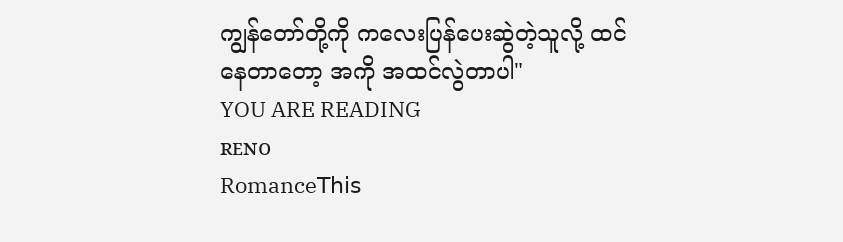ကျွန်တော်တို့ကို ကလေးပြန်ပေးဆွဲတဲ့သူလို့ ထင်နေတာတော့ အကို အထင်လွဲတာပါ"
YOU ARE READING
ʀᴇɴᴏ
Romance𝖳𝗁𝗂𝗌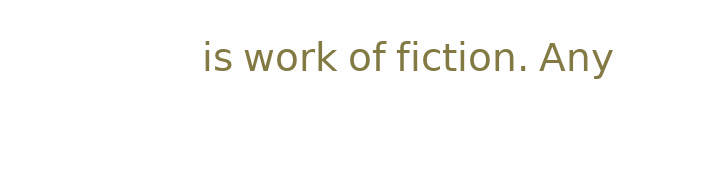𝗂𝗌 𝗐𝗈𝗋𝗄 𝗈𝖿 𝖿𝗂𝖼𝗍𝗂𝗈𝗇. 𝖠𝗇𝗒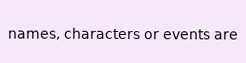𝗇𝖺𝗆𝖾𝗌, 𝖼𝗁𝖺𝗋𝖺𝖼𝗍𝖾𝗋𝗌 𝗈𝗋 𝖾𝗏𝖾𝗇𝗍𝗌 𝖺𝗋𝖾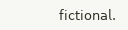𝖿𝗂𝖼𝗍𝗂𝗈𝗇𝖺𝗅.